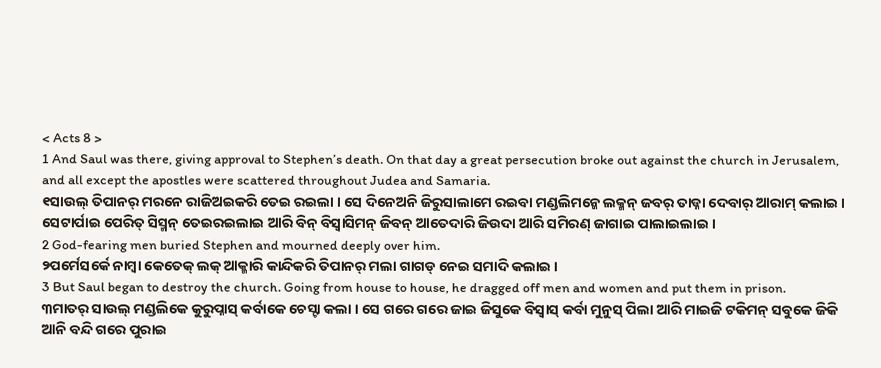< Acts 8 >
1 And Saul was there, giving approval to Stephen’s death. On that day a great persecution broke out against the church in Jerusalem, and all except the apostles were scattered throughout Judea and Samaria.
୧ସାଉଲ୍ ତିପାନର୍ ମରନେ ରାଜିଅଇକରି ତେଇ ରଇଲା । ସେ ଦିନେଅନି ଜିରୁସାଲାମେ ରଇବା ମଣ୍ଡଲିମନ୍କେ ଲକ୍ମନ୍ ଜବର୍ ତାଡ୍ନା ଦେବାର୍ ଆରାମ୍ କଲାଇ । ସେଟାର୍ପାଇ ପେରିତ୍ ସିସ୍ମନ୍ ତେଇରଇଲାଇ ଆରି ବିନ୍ ବିସ୍ବାସିମନ୍ ଜିବନ୍ ଆତେଦାରି ଜିଉଦା ଆରି ସମିରଣ୍ ଜାଗାଇ ପାଲାଇଲାଇ ।
2 God-fearing men buried Stephen and mourned deeply over him.
୨ପର୍ମେସର୍କେ ନାମ୍ବା କେତେକ୍ ଲକ୍ ଆକ୍ମାରି କାନ୍ଦିକରି ତିପାନର୍ ମଲା ଗାଗଡ୍ ନେଇ ସମାଦି କଲାଇ ।
3 But Saul began to destroy the church. Going from house to house, he dragged off men and women and put them in prison.
୩ମାତର୍ ସାଉଲ୍ ମଣ୍ଡଲିକେ କୁରୁପ୍ନାସ୍ କର୍ବାକେ ଚେସ୍ଟା କଲା । ସେ ଗରେ ଗରେ ଜାଇ ଜିସୁକେ ବିସ୍ବାସ୍ କର୍ବା ମୁନୁସ୍ ପିଲା ଆରି ମାଇଜି ଟକିମନ୍ ସବୁକେ ଜିକି ଆନି ବନ୍ଦି ଗରେ ପୁରାଇ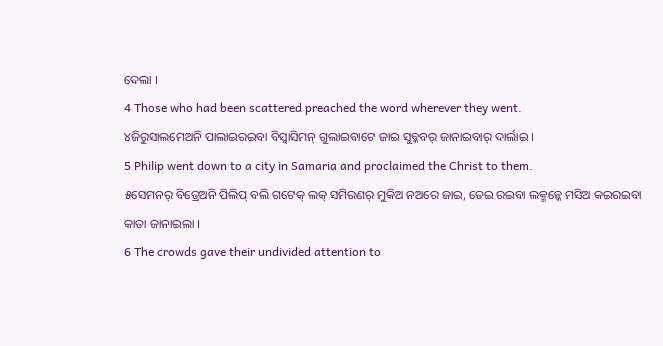ଦେଲା ।
4 Those who had been scattered preached the word wherever they went.
୪ଜିରୁସାଲମେଅନି ପାଲାଇରଇବା ବିସ୍ବାସିମନ୍ ଗୁଲାଇବାଟେ ଜାଇ ସୁବ୍କବର୍ ଜାନାଇବାର୍ ଦାର୍ଲାଇ ।
5 Philip went down to a city in Samaria and proclaimed the Christ to them.
୫ସେମନର୍ ବିତ୍ରେଅନି ପିଲିପ୍ ବଲି ଗଟେକ୍ ଲକ୍ ସମିରଣର୍ ମୁକିଅ ନଅରେ ଜାଇ, ତେଇ ରଇବା ଲକ୍ମନ୍କେ ମସିଅ କଇରଇବା କାତା ଜାନାଇଲା ।
6 The crowds gave their undivided attention to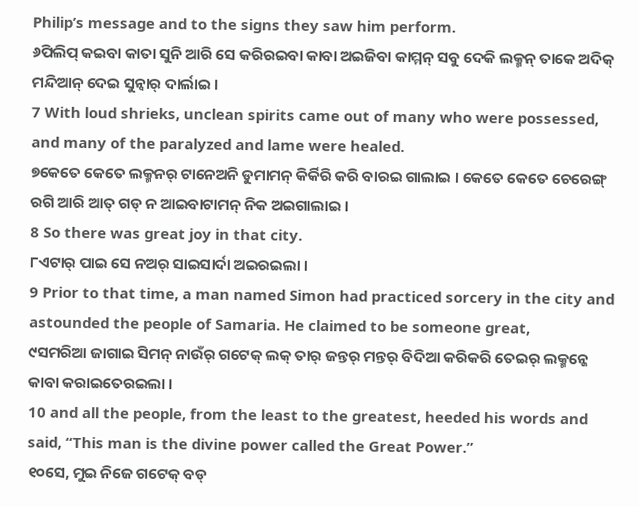Philip’s message and to the signs they saw him perform.
୬ପିଲିପ୍ କଇବା କାତା ସୁନି ଆରି ସେ କରିରଇବା କାବା ଅଇଜିବା କାମ୍ମନ୍ ସବୁ ଦେକି ଲକ୍ମନ୍ ତାକେ ଅଦିକ୍ ମନ୍ଦିଆନ୍ ଦେଇ ସୁନ୍ବାର୍ ଦାର୍ଲାଇ ।
7 With loud shrieks, unclean spirits came out of many who were possessed, and many of the paralyzed and lame were healed.
୭କେତେ କେତେ ଲକ୍ମନର୍ ଟାନେଅନି ଡୁମାମନ୍ କିର୍କିରି କରି ବାରଇ ଗାଲାଇ । କେତେ କେତେ ଚେରେଙ୍ଗ୍ ରଗି ଆରି ଆତ୍ ଗଡ୍ ନ ଆଇବାଟାମନ୍ ନିକ ଅଇଗାଲାଇ ।
8 So there was great joy in that city.
୮ଏଟାର୍ ପାଇ ସେ ନଅର୍ ସାଇସାର୍ଦା ଅଇରଇଲା ।
9 Prior to that time, a man named Simon had practiced sorcery in the city and astounded the people of Samaria. He claimed to be someone great,
୯ସମରିଆ ଜାଗାଇ ସିମନ୍ ନାଉଁର୍ ଗଟେକ୍ ଲକ୍ ତାର୍ ଜନ୍ତର୍ ମନ୍ତର୍ ବିଦିଆ କରିକରି ତେଇର୍ ଲକ୍ମନ୍କେ କାବା କରାଇତେରଇଲା ।
10 and all the people, from the least to the greatest, heeded his words and said, “This man is the divine power called the Great Power.”
୧୦ସେ, ମୁଇ ନିଜେ ଗଟେକ୍ ବଡ୍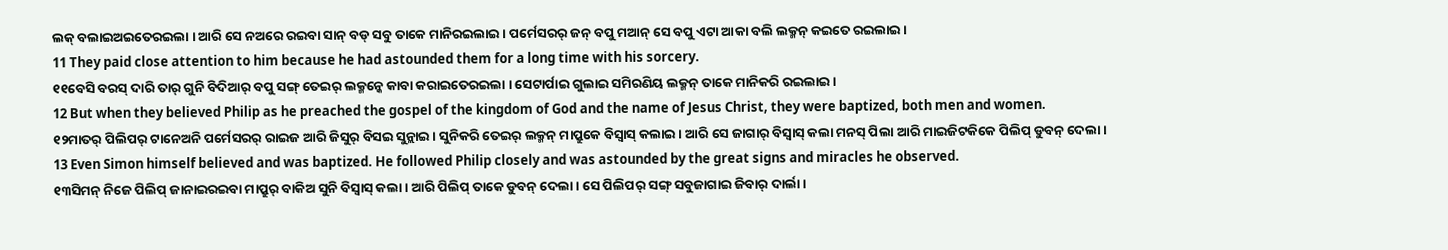ଲକ୍ ବଲାଇଅଇତେରଇଲା । ଆରି ସେ ନଅରେ ରଇବା ସାନ୍ ବଡ୍ ସବୁ ତାକେ ମାନିରଇଲାଇ । ପର୍ମେସରର୍ ଜନ୍ ବପୁ ମଆନ୍ ସେ ବପୁ ଏଟା ଆକା ବଲି ଲକ୍ମନ୍ କଇତେ ରଇଲାଇ ।
11 They paid close attention to him because he had astounded them for a long time with his sorcery.
୧୧ବେସି ବରସ୍ ଦାରି ତାର୍ ଗୁନି ବିଦିଆର୍ ବପୁ ସଙ୍ଗ୍ ତେଇର୍ ଲକ୍ମନ୍କେ କାବା କରାଇତେରଇଲା । ସେଟାର୍ପାଇ ଗୁଲାଇ ସମିରଣିୟ ଲକ୍ମନ୍ ତାକେ ମାନିକରି ରଇଲାଇ ।
12 But when they believed Philip as he preached the gospel of the kingdom of God and the name of Jesus Christ, they were baptized, both men and women.
୧୨ମାତର୍ ପିଲିପର୍ ଟାନେଅନି ପର୍ମେସରର୍ ରାଇଜ ଆରି ଜିସୁର୍ ବିସଇ ସୁନ୍ଲାଇ । ସୁନିକରି ତେଇର୍ ଲକ୍ମନ୍ ମାପ୍ରୁକେ ବିସ୍ବାସ୍ କଲାଇ । ଆରି ସେ ଜାଗାର୍ ବିସ୍ବାସ୍ କଲା ମନସ୍ ପିଲା ଆରି ମାଇଜିଟକିକେ ପିଲିପ୍ ଡୁବନ୍ ଦେଲା ।
13 Even Simon himself believed and was baptized. He followed Philip closely and was astounded by the great signs and miracles he observed.
୧୩ସିମନ୍ ନିଜେ ପିଲିପ୍ ଜାନାଇରଇବା ମାପ୍ରୁର୍ ବାକିଅ ସୁନି ବିସ୍ବାସ୍ କଲା । ଆରି ପିଲିପ୍ ତାକେ ଡୁବନ୍ ଦେଲା । ସେ ପିଲିପର୍ ସଙ୍ଗ୍ ସବୁଜାଗାଇ ଜିବାର୍ ଦାର୍ଲା ।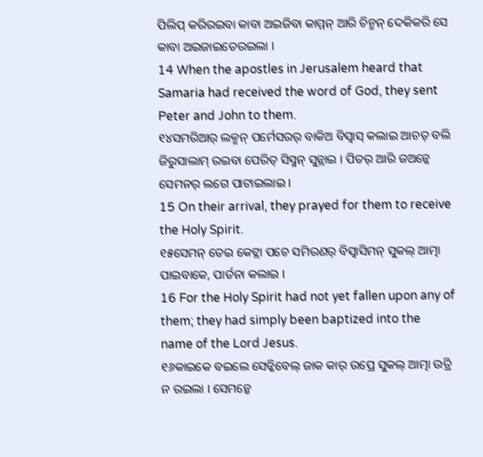ପିଲିପ୍ କରିରଇବା କାବା ଅଇଜିବା କାମ୍ମନ୍ ଆରି ଚିନ୍ମନ୍ ଦେକିକରି ସେ କାବା ଅଇଜାଇତେରଇଲା ।
14 When the apostles in Jerusalem heard that Samaria had received the word of God, they sent Peter and John to them.
୧୪ସମରିଆର୍ ଲକ୍ମନ୍ ପର୍ମେସରର୍ ବାକିଅ ବିସ୍ବାସ୍ କଲାଇ ଆଚତ୍ ବଲି ଜିରୁସାଲାମ୍ ରଇବା ପେରିତ୍ ସିସ୍ମନ୍ ସୁନ୍ଲାଇ । ପିତର୍ ଆରି ଜଅନ୍କେ ସେମନର୍ ଲଗେ ପାଟାଇଲାଇ ।
15 On their arrival, they prayed for them to receive the Holy Spirit.
୧୫ସେମନ୍ ତେଇ କେଟ୍ଲା ପଚେ ସମିରଣର୍ ବିସ୍ବାସିମନ୍ ସୁକଲ୍ ଆତ୍ମା ପାଇବାକେ, ପାର୍ତନା କଲାଇ ।
16 For the Holy Spirit had not yet fallen upon any of them; they had simply been baptized into the name of the Lord Jesus.
୧୬କାଇକେ ବଇଲେ ସେଡ୍କିବେଲ୍ ଜାକ କାର୍ ଉପ୍ରେ ସୁକଲ୍ ଆତ୍ମା ଉତ୍ରି ନ ରଇଲା । ସେମନ୍କେ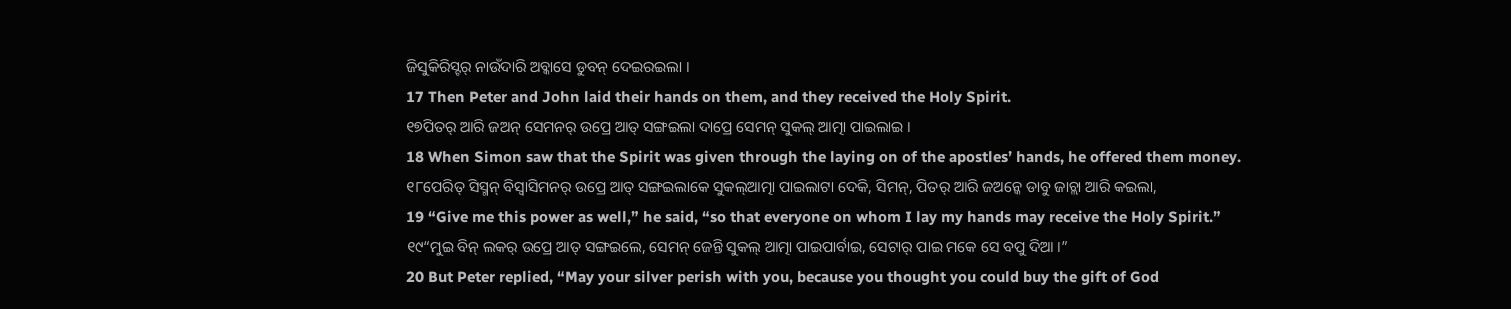ଜିସୁକିରିସ୍ଟର୍ ନାଉଁଦାରି ଅବ୍କାସେ ଡୁବନ୍ ଦେଇରଇଲା ।
17 Then Peter and John laid their hands on them, and they received the Holy Spirit.
୧୭ପିତର୍ ଆରି ଜଅନ୍ ସେମନର୍ ଉପ୍ରେ ଆତ୍ ସଙ୍ଗଇଲା ଦାପ୍ରେ ସେମନ୍ ସୁକଲ୍ ଆତ୍ମା ପାଇଲାଇ ।
18 When Simon saw that the Spirit was given through the laying on of the apostles’ hands, he offered them money.
୧୮ପେରିତ୍ ସିସ୍ମନ୍ ବିସ୍ବାସିମନର୍ ଉପ୍ରେ ଆତ୍ ସଙ୍ଗଇଲାକେ ସୁକଲ୍ଆତ୍ମା ପାଇଲାଟା ଦେକି, ସିମନ୍, ପିତର୍ ଆରି ଜଅନ୍କେ ଡାବୁ ଜାଚ୍ଲା ଆରି କଇଲା,
19 “Give me this power as well,” he said, “so that everyone on whom I lay my hands may receive the Holy Spirit.”
୧୯“ମୁଇ ବିନ୍ ଲକର୍ ଉପ୍ରେ ଆତ୍ ସଙ୍ଗଇଲେ, ସେମନ୍ ଜେନ୍ତି ସୁକଲ୍ ଆତ୍ମା ପାଇପାର୍ବାଇ, ସେଟାର୍ ପାଇ ମକେ ସେ ବପୁ ଦିଆ ।”
20 But Peter replied, “May your silver perish with you, because you thought you could buy the gift of God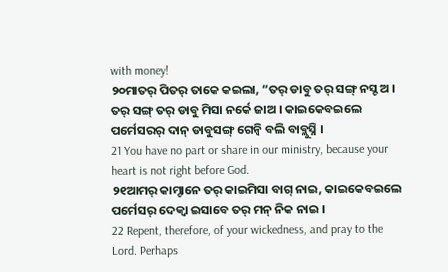with money!
୨୦ମାତର୍ ପିତର୍ ତାକେ କଇଲା, “ତର୍ ଡାବୁ ତର୍ ସଙ୍ଗ୍ ନସ୍ଟ ଅ । ତର୍ ସଙ୍ଗ୍ ତର୍ ଡାବୁ ମିସା ନର୍କେ ଜାଅ । କାଇକେବଇଲେ ପର୍ମେସରର୍ ଦାନ୍ ଡାବୁସଙ୍ଗ୍ ଗେନ୍ବି ବଲି ବାବ୍ଲୁସ୍ନି ।
21 You have no part or share in our ministry, because your heart is not right before God.
୨୧ଆମର୍ କାମ୍ଟାନେ ତର୍ କାଇମିସା ବାଗ୍ ନାଇ, କାଇକେବଇଲେ ପର୍ମେସର୍ ଦେକ୍ବା ଇସାବେ ତର୍ ମନ୍ ନିକ ନାଇ ।
22 Repent, therefore, of your wickedness, and pray to the Lord. Perhaps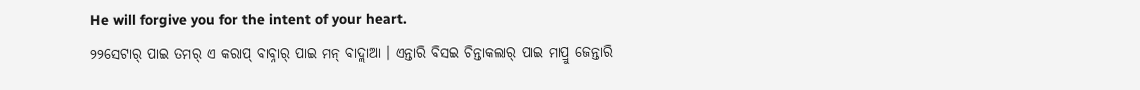He will forgive you for the intent of your heart.
୨୨ସେଟାର୍ ପାଇ ତମର୍ ଏ କରାପ୍ ବାବ୍ନାର୍ ପାଇ ମନ୍ ବାଦ୍ଲାଆ । ଏନ୍ତାରି ବିସଇ ଚିନ୍ତାକଲାର୍ ପାଇ ମାପ୍ରୁ ଜେନ୍ତାରି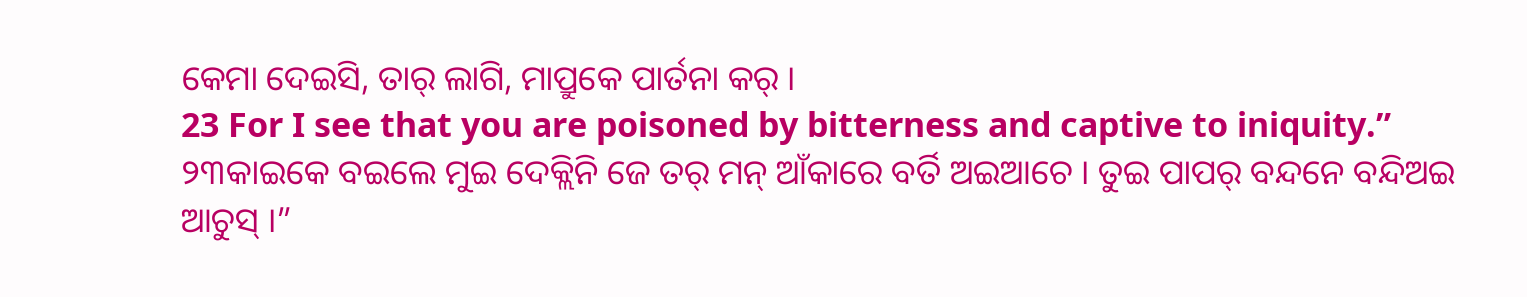କେମା ଦେଇସି, ତାର୍ ଲାଗି, ମାପ୍ରୁକେ ପାର୍ତନା କର୍ ।
23 For I see that you are poisoned by bitterness and captive to iniquity.”
୨୩କାଇକେ ବଇଲେ ମୁଇ ଦେକ୍ଲିନି ଜେ ତର୍ ମନ୍ ଆଁକାରେ ବର୍ତି ଅଇଆଚେ । ତୁଇ ପାପର୍ ବନ୍ଦନେ ବନ୍ଦିଅଇ ଆଚୁସ୍ ।”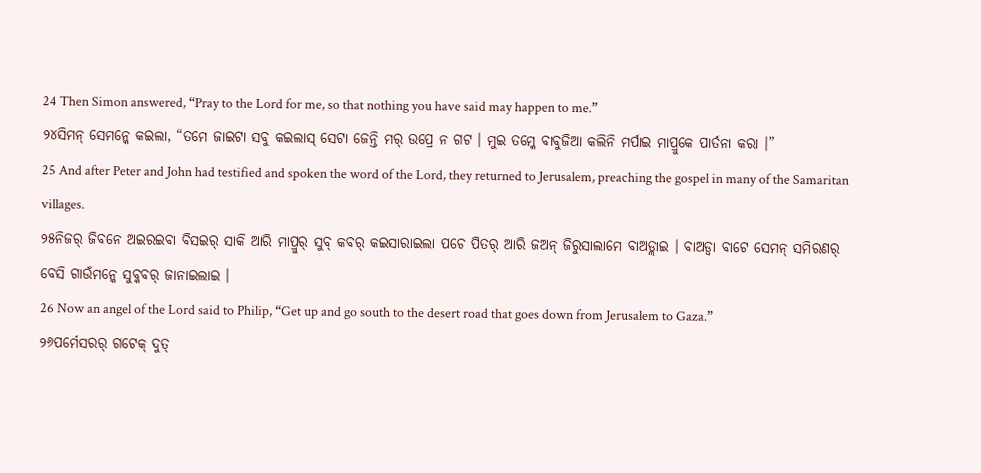24 Then Simon answered, “Pray to the Lord for me, so that nothing you have said may happen to me.”
୨୪ସିମନ୍ ସେମନ୍କେ କଇଲା, “ତମେ ଜାଇଟା ସବୁ କଇଲାସ୍ ସେଟା ଜେନ୍ତି ମର୍ ଉପ୍ରେ ନ ଗଟ । ମୁଇ ତମ୍କେ ବାବୁଜିଆ କଲିନି ମର୍ପାଇ ମାପ୍ରୁକେ ପାର୍ତନା କରା ।”
25 And after Peter and John had testified and spoken the word of the Lord, they returned to Jerusalem, preaching the gospel in many of the Samaritan villages.
୨୫ନିଜର୍ ଜିବନେ ଅଇରଇବା ବିସଇର୍ ସାକି ଆରି ମାପ୍ରୁର୍ ସୁବ୍ କବର୍ କଇସାରାଇଲା ପଚେ ପିତର୍ ଆରି ଜଅନ୍ ଜିରୁସାଲାମେ ବାଅଡ୍ଲାଇ । ବାଅଡ୍ବା ବାଟେ ସେମନ୍ ସମିରଣର୍ ବେସି ଗାଉଁମନ୍କେ ସୁବ୍କବର୍ ଜାନାଇଲାଇ ।
26 Now an angel of the Lord said to Philip, “Get up and go south to the desert road that goes down from Jerusalem to Gaza.”
୨୬ପର୍ମେସରର୍ ଗଟେକ୍ ଦୁତ୍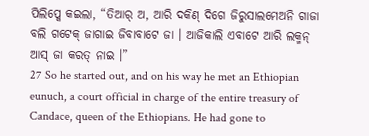ପିଲିପ୍କେ କଇଲା, “ତିଆର୍ ଅ, ଆରି ଦକିଣ୍ ଦିଗେ ଜିରୁସାଲମେଅନି ଗାଜା ବଲି ଗଟେକ୍ ଜାଗାଇ ଜିବାବାଟେ ଜା । ଆଜିକାଲି ଏବାଟେ ଆରି ଲକ୍ମନ୍ ଆସ୍ ଜା କରତ୍ ନାଇ ।”
27 So he started out, and on his way he met an Ethiopian eunuch, a court official in charge of the entire treasury of Candace, queen of the Ethiopians. He had gone to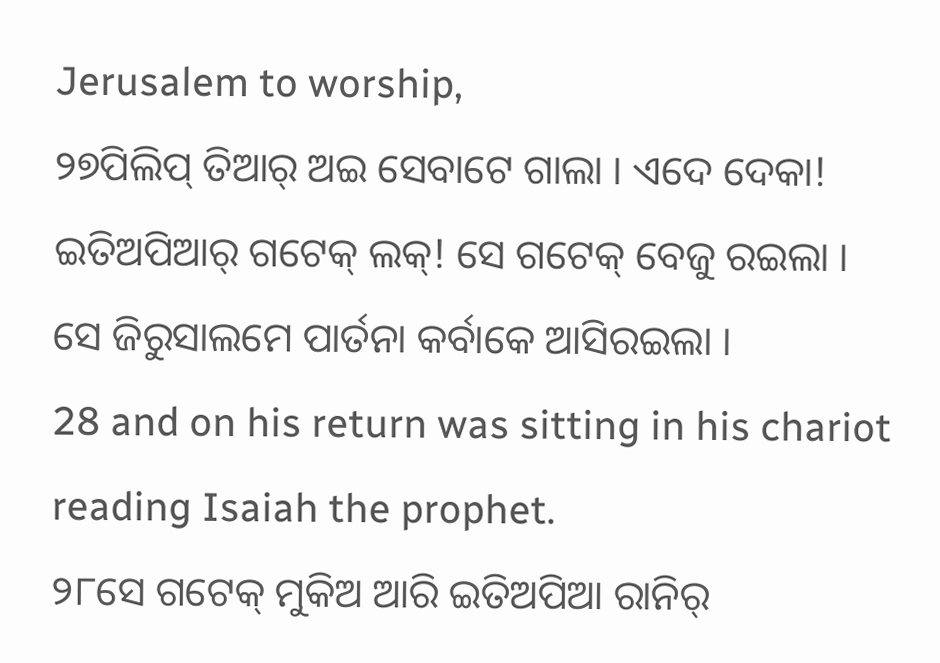Jerusalem to worship,
୨୭ପିଲିପ୍ ତିଆର୍ ଅଇ ସେବାଟେ ଗାଲା । ଏଦେ ଦେକା! ଇତିଅପିଆର୍ ଗଟେକ୍ ଲକ୍! ସେ ଗଟେକ୍ ବେଜୁ ରଇଲା । ସେ ଜିରୁସାଲମେ ପାର୍ତନା କର୍ବାକେ ଆସିରଇଲା ।
28 and on his return was sitting in his chariot reading Isaiah the prophet.
୨୮ସେ ଗଟେକ୍ ମୁକିଅ ଆରି ଇତିଅପିଆ ରାନିର୍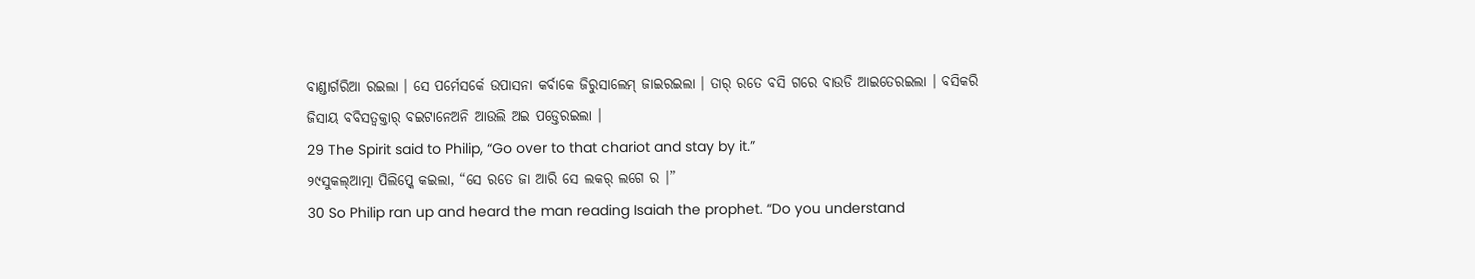ବାଣ୍ଡାର୍ଗରିଆ ରଇଲା । ସେ ପର୍ମେସର୍କେ ଉପାସନା କର୍ବାକେ ଜିରୁସାଲେମ୍ ଜାଇରଇଲା । ତାର୍ ରତେ ବସି ଗରେ ବାଉଡି ଆଇତେରଇଲା । ବସିକରି ଜିସାୟ ବବିସତ୍ବକ୍ତାର୍ ବଇଟାନେଅନି ଆଉଲି ଅଇ ପଡ୍ତେରଇଲା ।
29 The Spirit said to Philip, “Go over to that chariot and stay by it.”
୨୯ସୁକଲ୍ଆତ୍ମା ପିଲିପ୍କେ କଇଲା, “ସେ ରତେ ଜା ଆରି ସେ ଲକର୍ ଲଗେ ର ।”
30 So Philip ran up and heard the man reading Isaiah the prophet. “Do you understand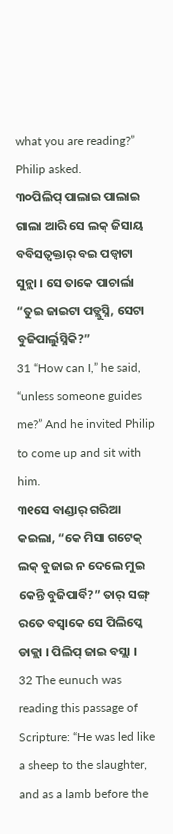what you are reading?” Philip asked.
୩୦ପିଲିପ୍ ପାଲାଇ ପାଲାଇ ଗାଲା ଆରି ସେ ଲକ୍ ଜିସାୟ ବବିସତ୍ବକ୍ତାର୍ ବଇ ପଡ୍ବାଟା ସୁନ୍ଲା । ସେ ତାକେ ପାଚାର୍ଲା “ତୁଇ ଜାଇଟା ପଡ୍ଲୁସ୍ନି, ସେଟା ବୁଜିପାର୍ଲୁସ୍ନିକି?”
31 “How can I,” he said, “unless someone guides me?” And he invited Philip to come up and sit with him.
୩୧ସେ ବାଣ୍ଡାର୍ ଗରିଆ କଇଲା, “କେ ମିସା ଗଟେକ୍ ଲକ୍ ବୁଜାଇ ନ ଦେଲେ ମୁଇ କେନ୍ତି ବୁଜିପାର୍ବି?” ତାର୍ ସଙ୍ଗ୍ ରତେ ବସ୍ବାକେ ସେ ପିଲିପ୍କେ ଡାକ୍ଲା । ପିଲିପ୍ ଜାଇ ବସ୍ଲା ।
32 The eunuch was reading this passage of Scripture: “He was led like a sheep to the slaughter, and as a lamb before the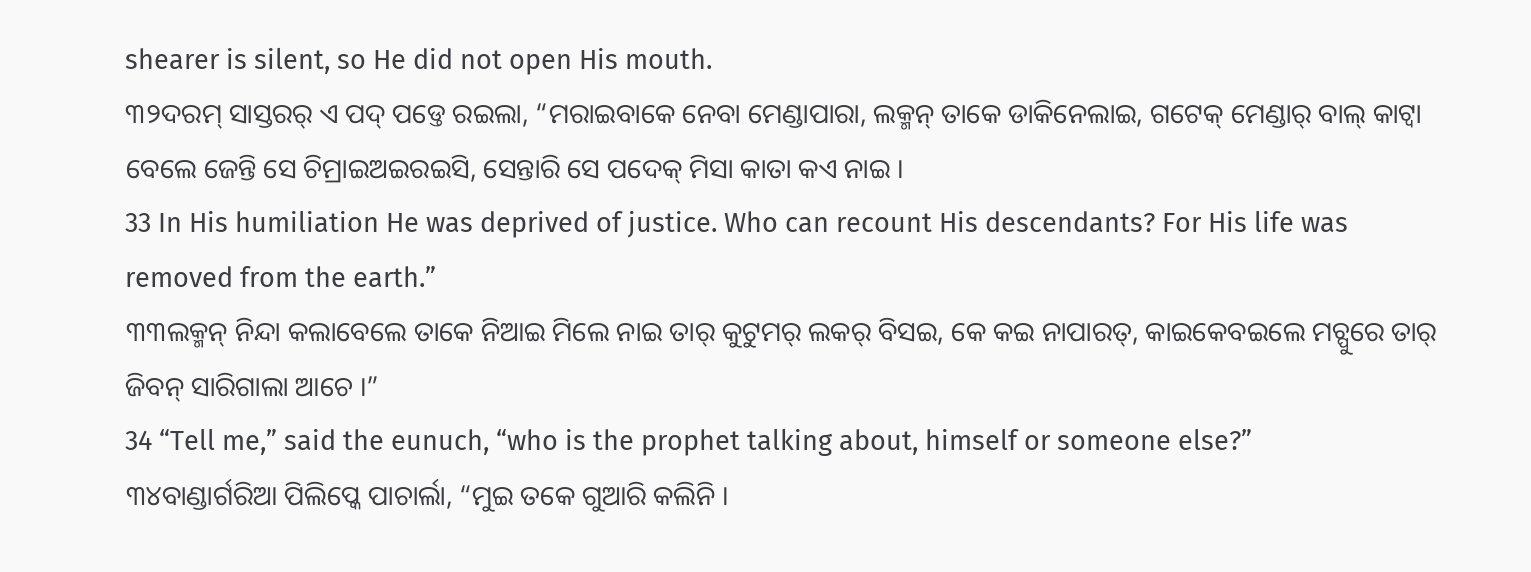shearer is silent, so He did not open His mouth.
୩୨ଦରମ୍ ସାସ୍ତରର୍ ଏ ପଦ୍ ପଡ୍ତେ ରଇଲା, “ମରାଇବାକେ ନେବା ମେଣ୍ଡାପାରା, ଲକ୍ମନ୍ ତାକେ ଡାକିନେଲାଇ, ଗଟେକ୍ ମେଣ୍ଡାର୍ ବାଲ୍ କାଟ୍ବା ବେଲେ ଜେନ୍ତି ସେ ଚିମ୍ରାଇଅଇରଇସି, ସେନ୍ତାରି ସେ ପଦେକ୍ ମିସା କାତା କଏ ନାଇ ।
33 In His humiliation He was deprived of justice. Who can recount His descendants? For His life was removed from the earth.”
୩୩ଲକ୍ମନ୍ ନିନ୍ଦା କଲାବେଲେ ତାକେ ନିଆଇ ମିଲେ ନାଇ ତାର୍ କୁଟୁମର୍ ଲକର୍ ବିସଇ, କେ କଇ ନାପାରତ୍, କାଇକେବଇଲେ ମଚ୍ପୁରେ ତାର୍ ଜିବନ୍ ସାରିଗାଲା ଆଚେ ।”
34 “Tell me,” said the eunuch, “who is the prophet talking about, himself or someone else?”
୩୪ବାଣ୍ଡାର୍ଗରିଆ ପିଲିପ୍କେ ପାଚାର୍ଲା, “ମୁଇ ତକେ ଗୁଆରି କଲିନି ।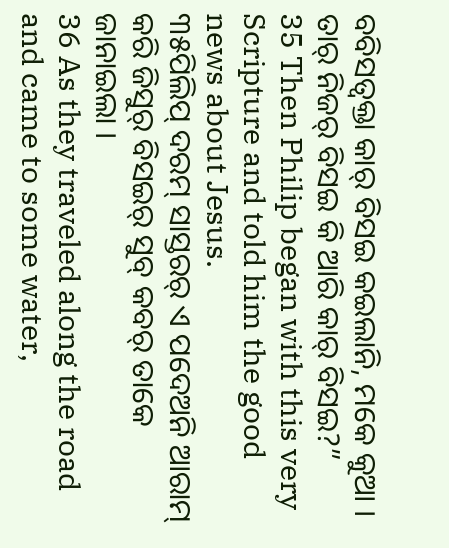ବବିସତ୍ବକ୍ତା କାର୍ ବିସଇ କଇଲାନି, ମକେ କୁଆ । ତାର୍ ନିଜର୍ ବିସଇ କି ଆରି କାର୍ ବିସଇ?”
35 Then Philip began with this very Scripture and told him the good news about Jesus.
୩୫ପିଲିପ୍ ଦରମ୍ ସାସ୍ତରର୍ ଏ ପଦେଅନି ଆରାମ୍ କରି ଜିସୁର୍ ବିସଇର୍ ସୁବ୍ କବର୍ ତାକେ ଜାନାଇଲା ।
36 As they traveled along the road and came to some water,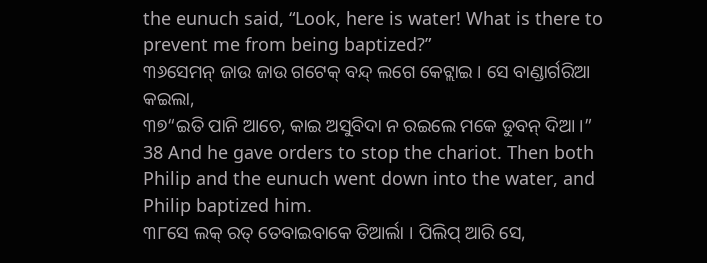the eunuch said, “Look, here is water! What is there to prevent me from being baptized?”
୩୬ସେମନ୍ ଜାଉ ଜାଉ ଗଟେକ୍ ବନ୍ଦ୍ ଲଗେ କେଟ୍ଲାଇ । ସେ ବାଣ୍ଡାର୍ଗରିଆ କଇଲା,
୩୭“ଇତି ପାନି ଆଚେ, କାଇ ଅସୁବିଦା ନ ରଇଲେ ମକେ ଡୁବନ୍ ଦିଆ ।”
38 And he gave orders to stop the chariot. Then both Philip and the eunuch went down into the water, and Philip baptized him.
୩୮ସେ ଲକ୍ ରତ୍ ତେବାଇବାକେ ତିଆର୍ଲା । ପିଲିପ୍ ଆରି ସେ,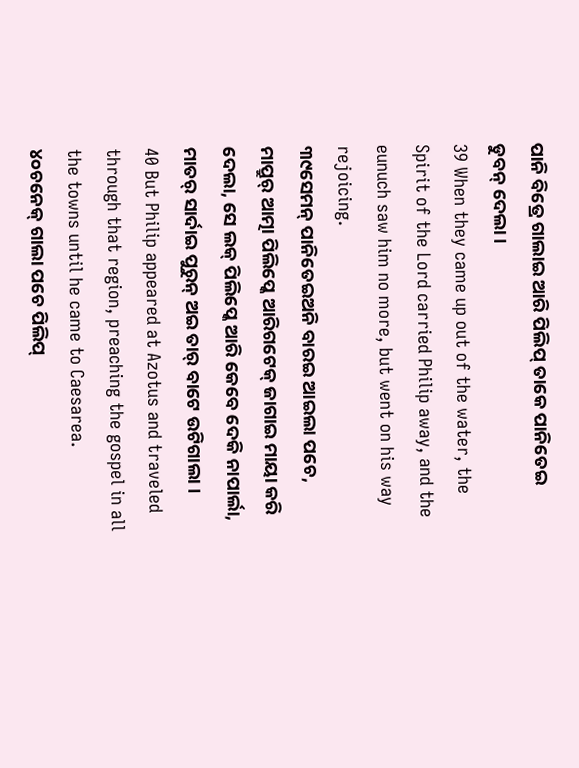ପାନି ବିତ୍ରେ ଗାଲାଇ ଆରି ପିଲିପ୍ ତାକେ ପାନିତେଇ ଡୁବନ୍ ଦେଲା ।
39 When they came up out of the water, the Spirit of the Lord carried Philip away, and the eunuch saw him no more, but went on his way rejoicing.
୩୯ସେମନ୍ ପାନିତେଇଅନି ବାରଇ ଆଇଲା ପଚେ, ମାପ୍ରୁର୍ ଆତ୍ମା ପିଲିପ୍କେ ଆରିଗଟେକ୍ ଜାଗାଇ ମାୟା କରି ଦେଲା, ସେ ଲକ୍ ପିଲିପ୍କେ ଆରି କେବେ ଦେକି ନାପାର୍ଲା, ମାତର୍ ସାର୍ଦାଇ ପୁରୁନ୍ ଅଇ ତାର୍ ବାଟେ ଉଟିଗାଲା ।
40 But Philip appeared at Azotus and traveled through that region, preaching the gospel in all the towns until he came to Caesarea.
୪୦ଚନେକ୍ ଗାଲା ପଚେ ପିଲିପ୍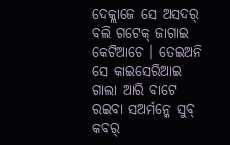ଦେକ୍ଲାଜେ ସେ ଅସଦର୍ ବଲି ଗଟେକ୍ ଜାଗାଇ କେଟିଆଚେ । ତେଇଅନି ସେ କାଇସେରିଆଇ ଗାଲା ଆରି ବାଟେ ରଇବା ସଅର୍ମନ୍କେ ସୁବ୍ କବର୍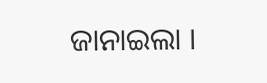ଜାନାଇଲା ।